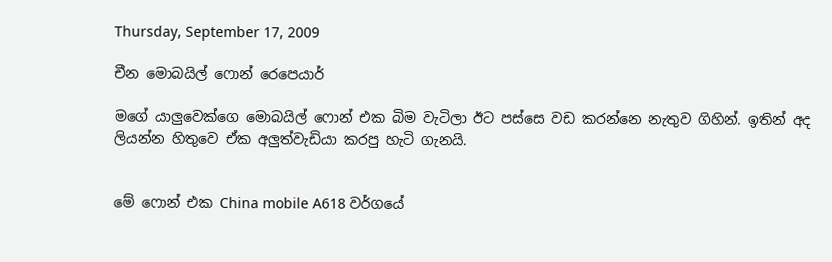Thursday, September 17, 2009

චීන මොබයිල් ෆොන් රෙපෙයාර්

මගේ යාලුවෙක්ගෙ මොබයිල් ෆොන් එක බිම වැටිලා ඊට පස්සෙ වඩ කරන්නෙ නැතුව ගිහින්. ඉතින් අද ලියන්න හිතුවෙ ඒක අලුත්වැඩියා කරපු හැටි ගැනයි.


මේ ෆොන් එක China mobile A618 වර්ගයේ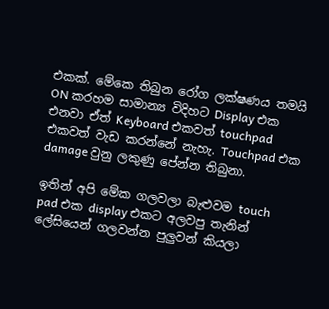එකක්. මේකෙ තිබුන රෝග ලක්ෂණය තමයි ON කරහම සාමාන්‍ය විදිහට Display එක එනවා ඒත් Keyboard එකවත් touchpad එකවත් වැඩ කරන්නේ නැහැ. Touchpad එක damage වුනු ලකුණු පේන්න තිබුනා.

ඉතින් අපි මේක ගලවලා බැළුවම touch pad එක display එකට අලවපු තැනින් ලේසියෙන් ගලවන්න පුලුවන් කියලා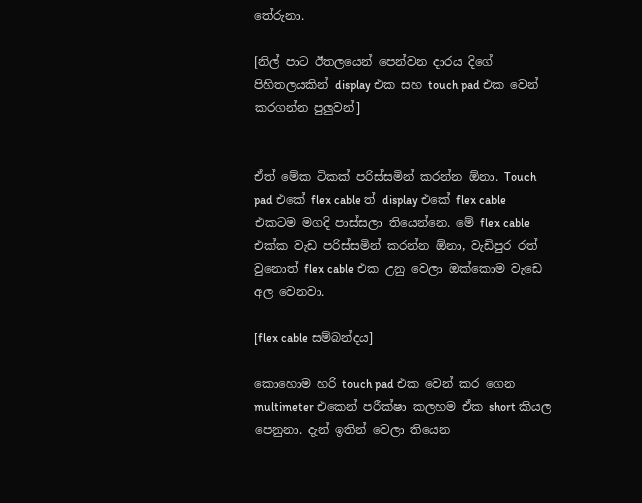තේරුනා.

[නිල් පාට ඊතලයෙන් පෙන්වන දාරය දිගේ පිහිතලයකින් display එක සහ touch pad එක වෙන් කරගන්න පුලුවන්]


ඒත් මේක ටිකක් පරිස්සමින් කරන්න ඕනා. Touch pad එකේ flex cable ත් display එකේ flex cable එකටම මගදි පාස්සලා තියෙන්නෙ. මේ flex cable එක්ක වැඩ පරිස්සමින් කරන්න ඕනා, වැඩිපුර රත් වුනොත් flex cable එක උනු වෙලා ඔක්කොම වැඩෙ අල වෙනවා.

[flex cable සම්බන්දය]

කොහොම හරි touch pad එක වෙන් කර ගෙන multimeter එකෙන් පරීක්ෂා කලහම ඒක short කියල පෙනුනා. දැන් ඉතින් වෙලා තියෙන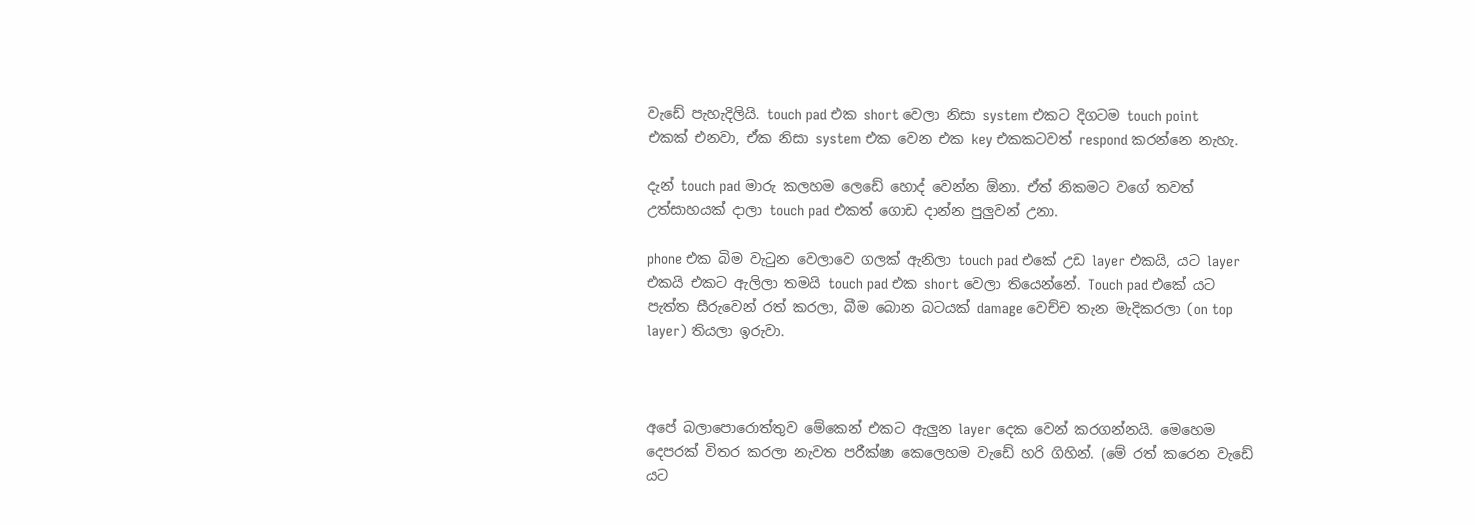වැඩේ පැහැදිලියි. touch pad එක short වෙලා නිසා system එකට දිගටම touch point එකක් එනවා, ඒක නිසා system එක වෙන එක key එකකටවත් respond කරන්නෙ නැහැ.

දැන් touch pad මාරු කලහම ලෙඩේ හොද් වෙන්න ඕනා. ඒත් නිකමට වගේ තවත් උත්සාහයක් දාලා touch pad එකත් ගොඩ දාන්න පුලුවන් උනා.

phone එක බිම වැටුන වෙලාවෙ ගලක් ඇනිලා touch pad එකේ උඩ layer එකයි, යට layer එකයි එකට ඇලිලා තමයි touch pad එක short වෙලා තියෙන්නේ. Touch pad එකේ යට පැත්ත සීරුවෙන් රත් කරලා, බීම බොන බටයක් damage වෙච්ච තැන මැදිකරලා (on top layer) තියලා ඉරුවා.



අපේ බලාපොරොත්තුව මේකෙන් එකට ඇලුන layer දෙක වෙන් කරගන්නයි. මෙහෙම දෙපරක් විතර කරලා නැවත පරීක්ෂා කෙලෙහම වැඩේ හරි ගිහින්. (මේ රත් කරෙන වැඩේ යට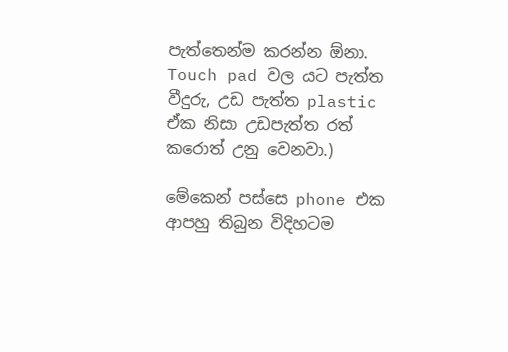පැත්තෙන්ම කරන්න ඕනා. Touch pad වල යට පැත්ත වීදුරු, උඩ පැත්ත plastic ඒක නිසා උඩපැත්ත රත් කරොත් උනු වෙනවා.)

මේකෙන් පස්සෙ phone එක ආපහු තිබුන විදිහටම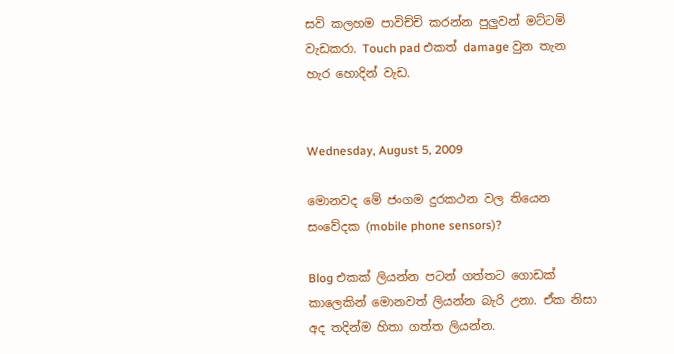සවි කලහම පාවිච්චි කරන්න පුලුවන් මට්ටමි වැඩකරා. Touch pad එකත් damage වුන තැන හැර හොදින් වැඩ.


Wednesday, August 5, 2009

මොනවද මේ ජංගම දුරකථන වල තියෙන සංවේදක (mobile phone sensors)?

Blog එකක් ලියන්න පටන් ගත්තට ගොඩක් කාලෙකින් මොනවත් ලියන්න බැරි උනා. ඒක නිසා අද තදින්ම හිතා ගත්ත ලියන්න.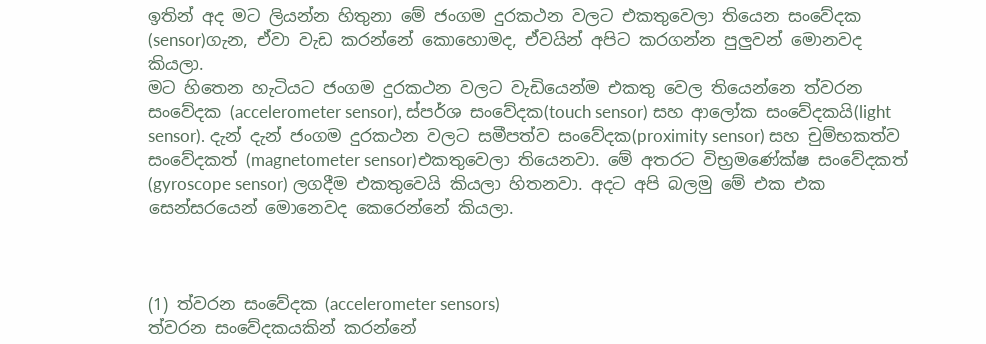ඉතින් අද මට ලියන්න හිතුනා මේ ජංගම දුරකථන වලට එකතුවෙලා තියෙන සංවේදක (sensor)ගැන, ඒවා වැඩ කරන්නේ කොහොමද, ඒවයින් අපිට කරගන්න පුලුවන් මොනවද කියලා.
මට හිතෙන හැටියට ජංගම දුරකථන වලට වැඩියෙන්ම එකතු වෙල තියෙන්නෙ ත්වරන සංවේදක (accelerometer sensor), ස්පර්ශ සංවේදක(touch sensor) සහ ආලෝක සංවේදකයි(light sensor). දැන් දැන් ජංගම දුරකථන වලට සමීපත්ව සංවේදක(proximity sensor) සහ චුම්භකත්ව සංවේදකත් (magnetometer sensor)එකතුවෙලා තියෙනවා. මේ අතරට විභ්‍රමණේක්ෂ සංවේදකත් (gyroscope sensor) ලගදීම එකතුවෙයි කියලා හිතනවා. අදට අපි බලමු මේ එක එක සෙන්සරයෙන් මොනෙවද කෙරෙන්නේ කියලා.



(1) ත්වරන සංවේදක (accelerometer sensors)
ත්වරන සංවේදකයකින් කරන්නේ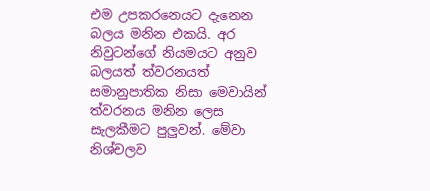එම උපකරනෙයට දැනෙන බලය මනින එකයි. අර නිවුටන්ගේ නියමයට අනුව බලයත් ත්වරනයත් සමානුපාතික නිසා මෙවායින් ත්වරනය මනින ලෙස සැලකීමට පුලුවන්. මේවා නිශ්චලව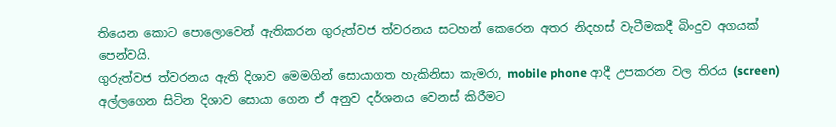තියෙන කොට පොලොවෙන් ඇතිකරන ගුරුත්වජ ත්වරනය සටහන් කෙරෙන අතර නිදහස් වැටීමකදී බිංදුව අගයක් පෙන්වයි.
ගුරුත්වජ ත්වරනය ඇති දිශාව මෙමගින් සොයාගත හැකිනිසා කැමරා, mobile phone ආදී උපකරන වල තිරය (screen) අල්ලගෙන සිටින දිශාව සොයා ගෙන ඒ අනුව දර්ශනය වෙනස් කිරීමට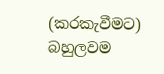(කරකැවීමට) බහුලවම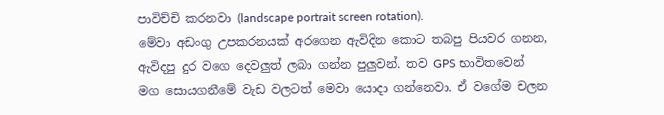පාවිච්චි කරනවා (landscape portrait screen rotation).
මේවා අඩංගු උපකරනයක් අරගෙන ඇවිදින කොට තබපු පියවර ගනන, ඇවිදපු දුර වගෙ දෙවලුත් ලබා ගන්න පුලුවන්. තව GPS භාවිතවෙන් මග සොයගනීමේ වැඩ වලටත් මෙවා යොදා ගන්නෙවා. ඒ වගේම චලන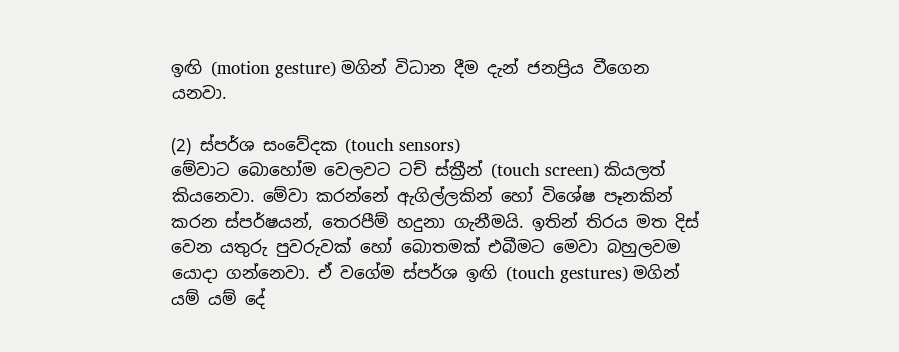ඉඟි (motion gesture) මගින් විධාන දීම දැන් ජනප්‍රිය වීගෙන යනවා.

(2) ස්පර්ශ සංවේදක (touch sensors)
මේවාට බොහෝම වෙලවට ටච් ස්ක්‍රීන් (touch screen) කියලත් කියනෙවා. මේවා කරන්නේ ඇගිල්ලකින් හෝ විශේෂ පෑනකින් කරන ස්පර්ෂයන්, තෙරපීම් හදුනා ගැනීමයි. ඉතින් තිරය මත දිස් වෙන යතුරු පුවරුවක් හෝ බොතමක් එබීමට මෙවා බහුලවම යොදා ගන්නෙවා. ඒ වගේම ස්පර්ශ ඉඟි (touch gestures) මගින් යම් යම් දේ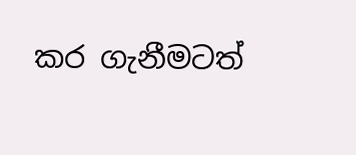කර ගැනීමටත්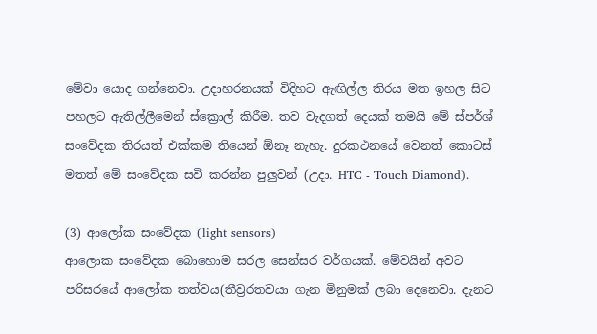මේවා යොද ගන්නෙවා. උදාහරනයක් විදිහට ඇඟිල්ල තිරය මත ඉහල සිට පහලට ඇතිල්ලීමෙන් ස්ක්‍රොල් කිරීම. තව වැදගත් දෙයක් තමයි මේ ස්පර්ශ් සංවේදක තිරයත් එක්කම තියෙන් ඕනෑ නැහැ. දුරකථනයේ වෙනත් කොටස් මතත් මේ සංවේදක සවි කරන්න පුලුවන් (උදා. HTC - Touch Diamond).

(3) ආලෝක සංවේදක (light sensors)
ආලොක සංවේදක බොහොම සරල සෙන්සර වර්ගයක්. මේවයින් අවට පරිසරයේ ආලෝක තත්වය(තීව්‍රරතවයා ගැන මිනුමක් ලබා දෙනෙවා. දැනට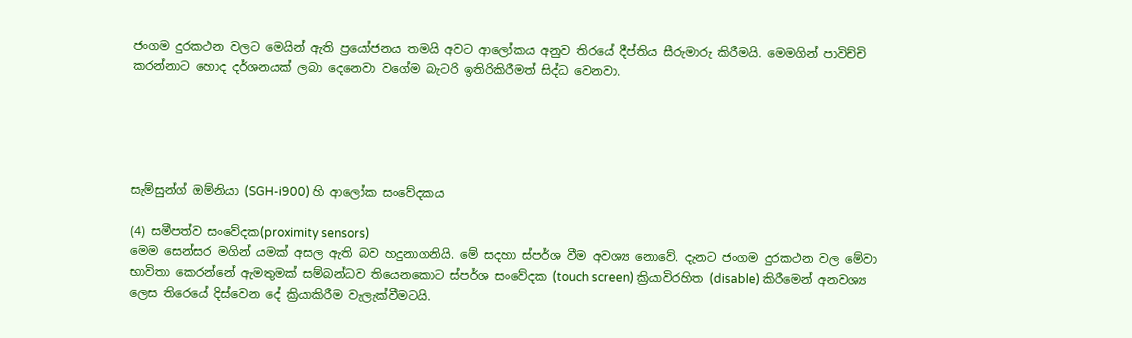ජංගම දුරකථන වලට මෙයින් ඇති ප්‍රයෝජනය තමයි අවට ආලෝකය අනුව තිරයේ දීප්තිය සීරුමාරු කිරීමයි. මෙමගින් පාවිච්චි කරන්නාට හොද දර්ශනයක් ලබා දෙනෙවා වගේම බැටරි ඉතිරිකිරීමත් සිද්ධ වෙනවා.





සැම්සුන්ග් ඔම්නියා (SGH-i900) හි ආලෝක සංවේදකය

(4) සමීපත්ව සංවේදක(proximity sensors)
මෙම සෙන්සර මගින් යමක් අසල ඇති බව හදුනාගනියි. මේ සදහා ස්පර්ශ වීම අවශ්‍ය නොවේ. දැනට ජංගම දුරකථන වල මේවා භාවිතා කෙරන්නේ ඇමතුමක් සම්බන්ධව තියෙනකොට ස්පර්ශ සංවේදක (touch screen) ක්‍රියාවිරහිත (disable) කිරීමෙන් අනවශ්‍ය ලෙස තිරෙයේ දිස්වෙන දේ ක්‍රියාකිරීම වැලැක්වීමටයි.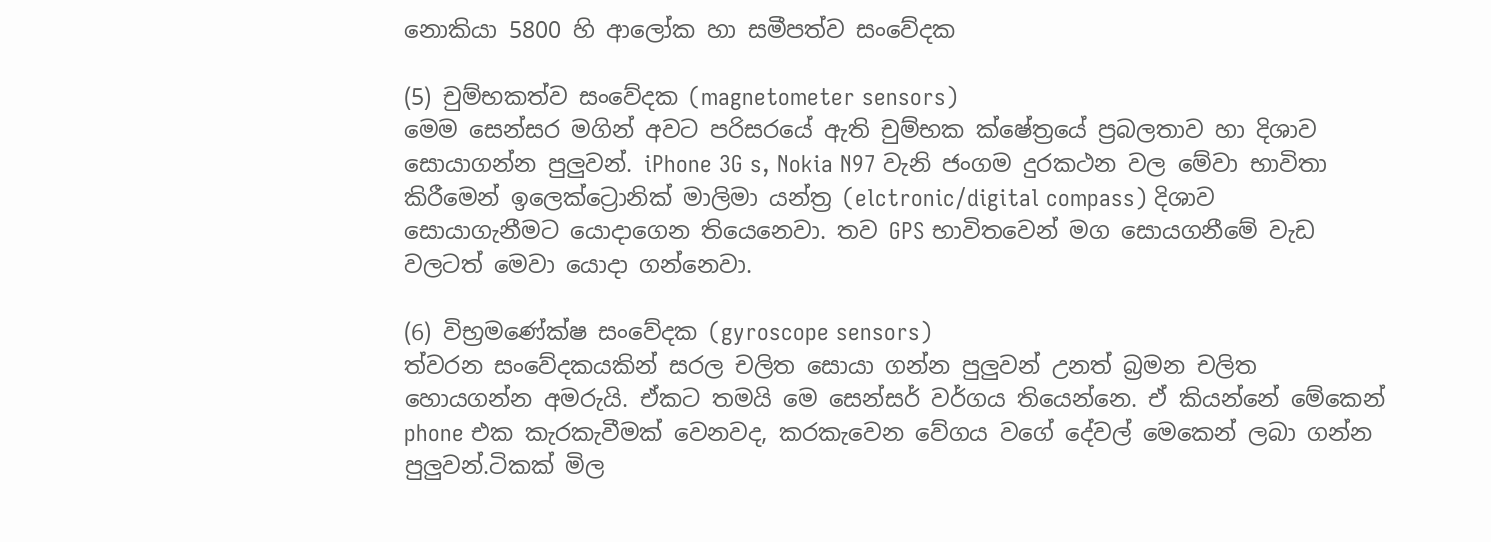නොකියා 5800 හි ආලෝක හා සමීපත්ව සංවේදක

(5) චුම්භකත්ව සංවේදක (magnetometer sensors)
මෙම සෙන්සර මගින් අවට පරිසරයේ ඇති චුම්භක ක්ෂේත්‍රයේ ප්‍රබලතාව හා දිශාව සොයාගන්න පුලුවන්. iPhone 3G s, Nokia N97 වැනි ජංගම දුරකථන වල මේවා භාවිතා කිරීමෙන් ඉලෙක්ට්‍රොනික් මාලිමා යන්ත්‍ර (elctronic/digital compass) දිශාව සොයාගැනීමට යොදාගෙන තියෙනෙවා. තව GPS භාවිතවෙන් මග සොයගනීමේ වැඩ වලටත් මෙවා යොදා ගන්නෙවා.

(6) විභ්‍රමණේක්ෂ සංවේදක (gyroscope sensors)
ත්වරන සංවේදකයකින් සරල චලිත සොයා ගන්න පුලුවන් උනත් බ්‍රමන චලිත හොයගන්න අමරුයි. ඒකට තමයි මෙ සෙන්සර් වර්ගය තියෙන්නෙ. ඒ කියන්නේ මේකෙන් phone එක කැරකැවීමක් වෙනවද, කරකැවෙන වේගය වගේ දේවල් මෙකෙන් ලබා ගන්න පුලුවන්.ටිකක් මිල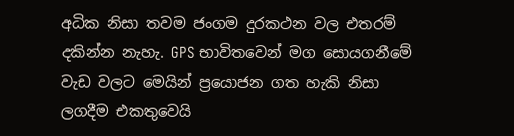අධික නිසා තවම ජංගම දුරකථන වල එතරම් දකින්න නැහැ. GPS භාවිතවෙන් මග සොයගනීමේ වැඩ වලට මෙයින් ප්‍රයොජන ගත හැකි නිසා ලගදීම එකතුවෙයි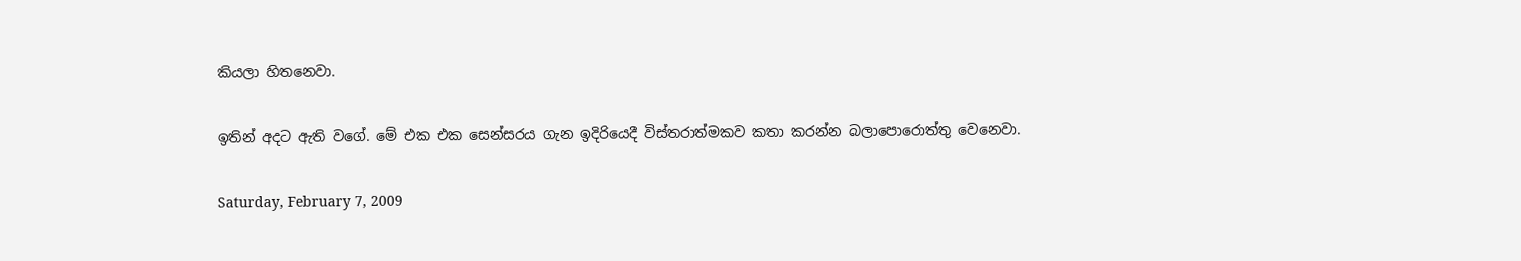කියලා හිතනෙවා.

ඉතින් අදට ඇති වගේ. මේ එක එක සෙන්සරය ගැන ඉදිරියෙදී විස්තරාත්මකව කතා කරන්න බලාපොරොත්තු වෙනෙවා.

Saturday, February 7, 2009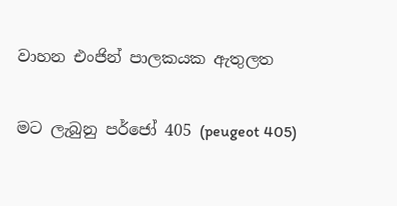වාහන එංජින් පාලකයක ඇතුලත

මට ලැබුනු පර්ජෝ 405 (peugeot 405)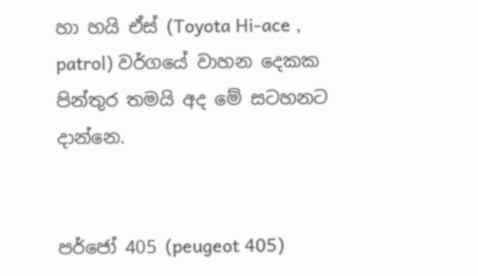හා හයි ඒස් (Toyota Hi-ace , patrol) වර්ගයේ වාහන දෙකක පින්තුර තමයි අද මේ සටහනට දාන්නෙ.


පර්ජෝ 405 (peugeot 405)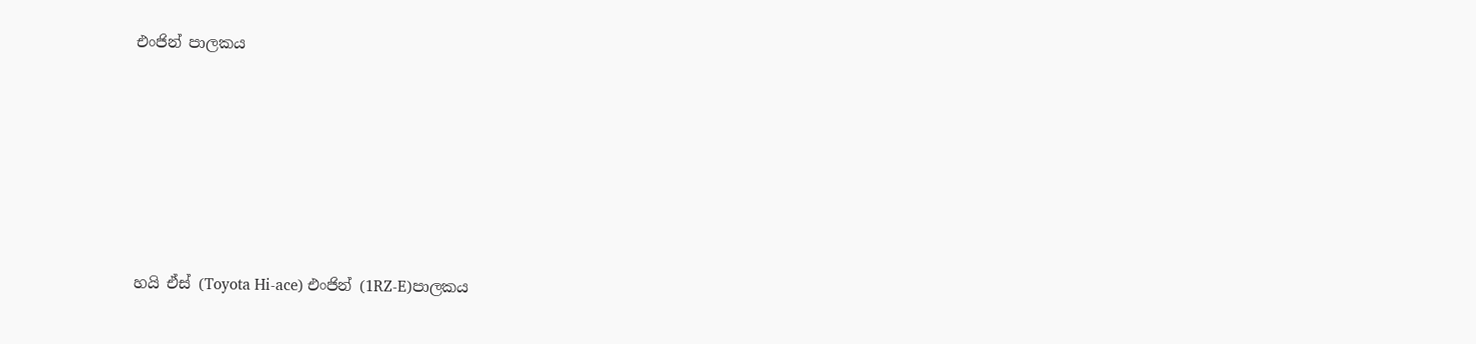එංජින් පාලකය






හයි ඒස් (Toyota Hi-ace) එංජින් (1RZ-E)පාලකය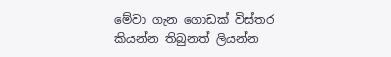මේවා ගැන ගොඩක් විස්තර කියන්න තිබුනත් ලියන්න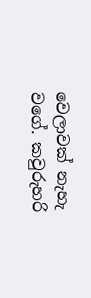වෙලාවක් නැහැ වගේ. කවුරුහරි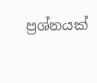ප්‍රශ්නයක්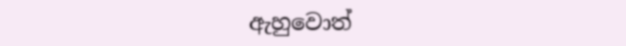ඇහුවොත්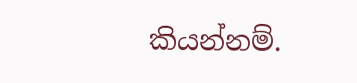කියන්නම්.